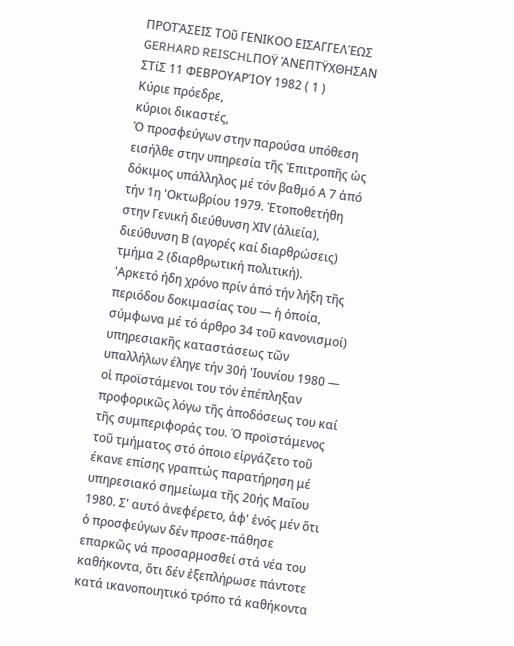ΠΡΟΤΆΣΕΙΣ ΤΟῦ ΓΕΝΙΚΟΟ ΕΙΣΑΓΓΕΛΈΩΣ GERHARD REISCHLΠΟΫ ΆΝΕΠΤΫΧΘΗΣΑΝ ΣΤίΣ 11 ΦΕΒΡΟΥΑΡΊΟΥ 1982 ( 1 )
Κύριε πρόεδρε,
κύριοι δικαστές,
Ὁ προσφεύγων στην παρούσα υπόθεση εισήλθε στην υπηρεσία τῆς Ἐπιτροπῆς ὡς δόκιμος υπάλληλος μέ τόν βαθμό Α 7 ἀπό τήν 1η 'Οκτωβρίου 1979. Ἐτοποθετήθη στην Γενική διεύθυνση ΧΙV (ἁλιεία), διεύθυνση Β (αγορές καί διαρθρώσεις) τμήμα 2 (διαρθρωτική πολιτική).
'Αρκετό ήδη χρόνο πρίν ἀπό τήν λήξη τῆς περιόδου δοκιμασίας του — ἡ ὁποία, σύμφωνα μέ τό άρθρο 34 τοῦ κανονισμοί) υπηρεσιακῆς καταστάσεως τῶν υπαλλήλων έληγε τήν 30ή 'Ιουνίου 1980 — οἱ προϊστάμενοι του τόν ἐπέπληξαν προφορικῶς λόγω τῆς ἀποδόσεως του καί τῆς συμπεριφοράς του. Ό προϊστάμενος τοῦ τμήματος στό όποιο εἰργάζετο τοῦ έκανε επίσης γραπτώς παρατήρηση μέ υπηρεσιακό σημείωμα τῆς 20ής Μαΐου 1980. Σ' αυτό ἀνεφέρετο, ἀφ' ἑνός μέν ὅτι ὁ προσφεύγων δέν προσε-πάθησε επαρκῶς νά προσαρμοσθεί στά νέα του καθήκοντα, ὅτι δέν ἐξεπλήρωσε πάντοτε κατά ικανοποιητικό τρόπο τά καθήκοντα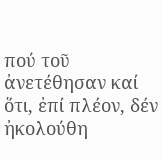πού τοῦ ἀνετέθησαν καί ὅτι, ἐπί πλέον, δέν ἠκολούθη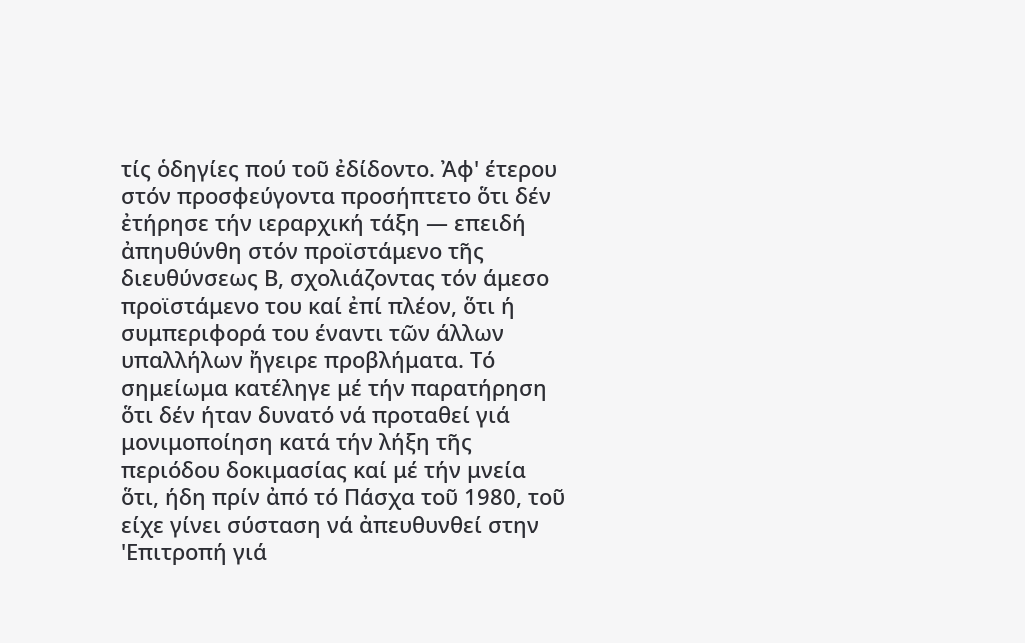τίς ὁδηγίες πού τοῦ ἐδίδοντο. Ἀφ' έτερου στόν προσφεύγοντα προσήπτετο ὅτι δέν ἐτήρησε τήν ιεραρχική τάξη — επειδή ἀπηυθύνθη στόν προϊστάμενο τῆς διευθύνσεως Β, σχολιάζοντας τόν άμεσο προϊστάμενο του καί ἐπί πλέον, ὅτι ή συμπεριφορά του έναντι τῶν άλλων υπαλλήλων ἤγειρε προβλήματα. Τό σημείωμα κατέληγε μέ τήν παρατήρηση ὅτι δέν ήταν δυνατό νά προταθεί γιά μονιμοποίηση κατά τήν λήξη τῆς περιόδου δοκιμασίας καί μέ τήν μνεία ὅτι, ήδη πρίν ἀπό τό Πάσχα τοῦ 1980, τοῦ είχε γίνει σύσταση νά ἀπευθυνθεί στην 'Επιτροπή γιά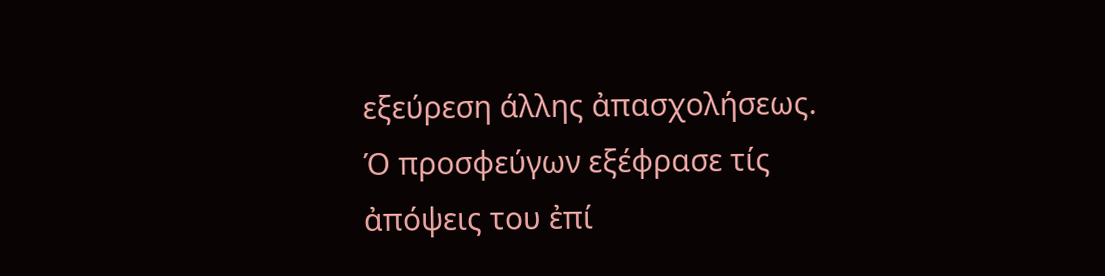εξεύρεση άλλης ἀπασχολήσεως.
Ό προσφεύγων εξέφρασε τίς ἀπόψεις του ἐπί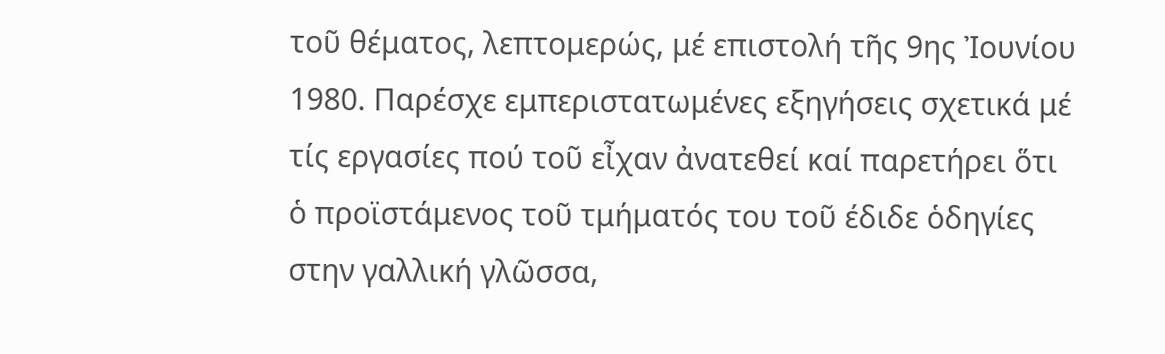τοῦ θέματος, λεπτομερώς, μέ επιστολή τῆς 9ης Ἰουνίου 1980. Παρέσχε εμπεριστατωμένες εξηγήσεις σχετικά μέ τίς εργασίες πού τοῦ εἶχαν ἀνατεθεί καί παρετήρει ὅτι ὁ προϊστάμενος τοῦ τμήματός του τοῦ έδιδε ὁδηγίες στην γαλλική γλῶσσα,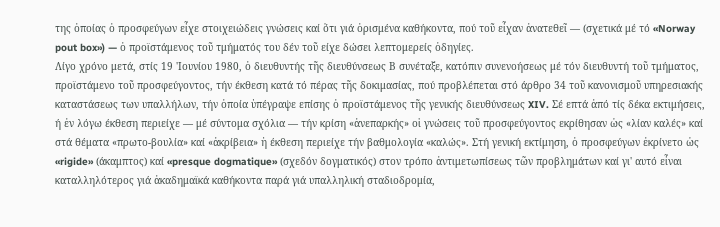της ὁποίας ὁ προσφεύγων εἶχε στοιχειώδεις γνώσεις καί ὅτι γιά ὁρισμένα καθήκοντα, πού τοῦ εἶχαν ἀνατεθεῖ — (σχετικά μέ τό «Norway pout box») — ὁ προϊστάμενος τοῦ τμήματός του δέν τοῦ είχε δώσει λεπτομερείς ὁδηγίες.
Λίγο χρόνο μετά, στίς 19 'Ιουνίου 1980, ὁ διευθυντής τῆς διευθύνσεως Β συνέταξε, κατόπιν συνενοήσεως μέ τόν διευθυντή τοῦ τμήματος, προϊστάμενο τοῦ προσφεύγοντος, τήν έκθεση κατά τό πέρας τῆς δοκιμασίας, πού προβλέπεται στό άρθρο 34 τοῦ κανονισμοῦ υπηρεσιακής καταστάσεως των υπαλλήλων, τήν ὁποία ὑπέγραψε επίσης ὁ προϊστάμενος τῆς γενικής διευθύνσεως XIV. Σέ επτά ἀπό τίς δέκα εκτιμήσεις, ή ἐν λόγω έκθεση περιείχε — μέ σύντομα σχόλια — τήν κρίση «ἀνεπαρκής» οἱ γνώσεις τοῦ προσφεύγοντος εκρίθησαν ὡς «λίαν καλές» καί στά θέματα «πρωτο-βουλία» καί «ἀκρίβεια» ἡ έκθεση περιείχε τήν βαθμολογία «καλώς». Στή γενική εκτίμηση, ὁ προσφεύγων ἐκρίνετο ὡς «rigide» (άκαμπτος) καί «presque dogmatique» (σχεδόν δογματικός) στον τρόπο ἀντιμετωπίσεως τῶν προβλημάτων καί γι' αυτό εἶναι καταλληλότερος γιά ἀκαδημαϊκά καθήκοντα παρά γιά υπαλληλική σταδιοδρομία,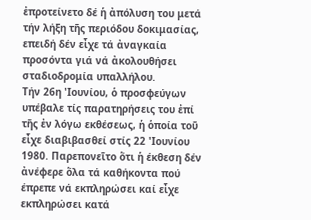ἐπροτείνετο δέ ἡ ἀπόλυση του μετά τήν λήξη τῆς περιόδου δοκιμασίας, επειδή δέν εἶχε τά ἀναγκαία προσόντα γιά νά ἀκολουθήσει σταδιοδρομία υπαλλήλου.
Τήν 26η 'Ιουνίου, ὁ προσφεύγων υπέβαλε τίς παρατηρήσεις του ἐπί τῆς ἐν λόγω εκθέσεως, ἡ ὁποία τοῦ εἶχε διαβιβασθεί στίς 22 'Ιουνίου 1980. Παρεπονεῖτο ὅτι ἡ έκθεση δέν ἀνέφερε ὅλα τά καθήκοντα πού έπρεπε νά εκπληρώσει καί εἶχε εκπληρώσει κατά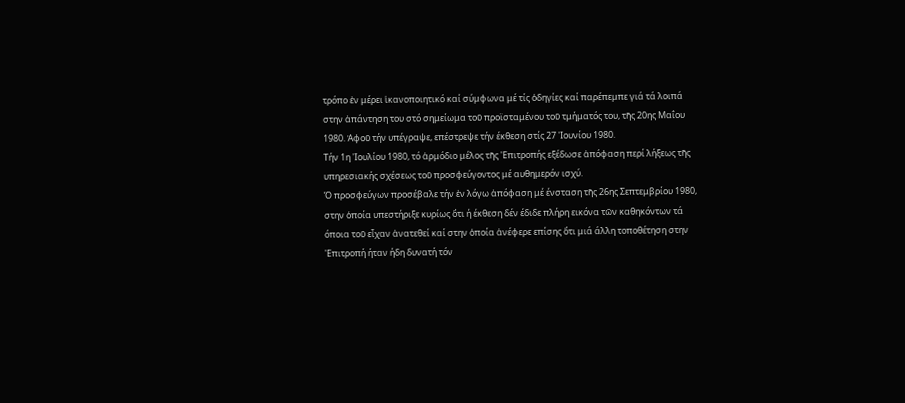τρόπο ἐν μέρει ἱκανοποιητικό καί σύμφωνα μέ τίς ὁδηγίες καί παρέπεμπε γιά τά λοιπά στην ἀπάντηση του στό σημείωμα τοῦ προϊσταμένου τοῦ τμήματός του, τῆς 20ης Μαΐου 1980. Ἀφοῦ τήν υπέγραψε, επέστρεψε τήν έκθεση στίς 27 'Ιουνίου 1980.
Τήν 1η 'Ιουλίου 1980, τό ἁρμόδιο μέλος τῆς 'Επιτροπής εξέδωσε ἀπόφαση περί λήξεως τῆς υπηρεσιακής σχέσεως τοῦ προσφεύγοντος μέ αυθημερόν ισχύ.
Ό προσφεύγων προσέβαλε τήν ἐν λόγω ἀπόφαση μέ ένσταση τῆς 26ης Σεπτεμβρίου 1980, στην ὁποία υπεστήριξε κυρίως ὅτι ή έκθεση δέν έδιδε πλήρη εικόνα τῶν καθηκόντων τά όποια τοῦ εἶχαν ἀνατεθεί καί στην ὁποία ἀνέφερε επίσης ὅτι μιά άλλη τοποθέτηση στην 'Επιτροπή ήταν ήδη δυνατή τόν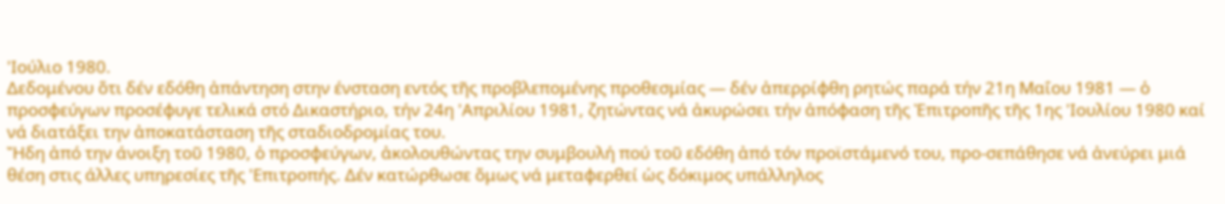'Ιούλιο 1980.
Δεδομένου ὅτι δέν εδόθη ἀπάντηση στην ένσταση εντός τῆς προβλεπομένης προθεσμίας — δέν ἀπερρίφθη ρητώς παρά τήν 21η Μαΐου 1981 — ὁ προσφεύγων προσέφυγε τελικά στό Δικαστήριο, τήν 24η 'Απριλίου 1981, ζητώντας νά ἀκυρώσει τήν ἀπόφαση τῆς Ἐπιτροπῆς τῆς 1ης 'Ιουλίου 1980 καί νά διατάξει την ἀποκατάσταση τῆς σταδιοδρομίας του.
Ἤδη ἀπό την άνοιξη τοῦ 1980, ὁ προσφεύγων, ἀκολουθώντας την συμβουλή πού τοῦ εδόθη ἀπό τόν προϊστάμενό του, προ-σεπάθησε νά ἀνεύρει μιά θέση στις άλλες υπηρεσίες τῆς 'Επιτροπής. Δέν κατώρθωσε ὅμως νά μεταφερθεί ὡς δόκιμος υπάλληλος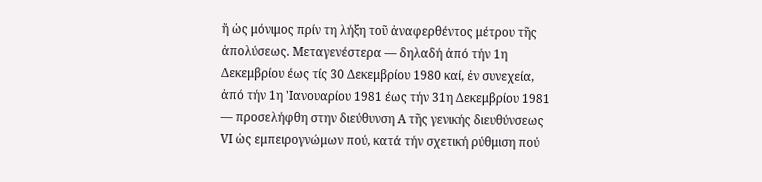ἤ ὡς μόνιμος πρίν τη λήξη τοῦ ἀναφερθέντος μέτρου τῆς ἀπολύσεως. Μεταγενέστερα — δηλαδή ἀπό τήν 1η Δεκεμβρίου έως τίς 30 Δεκεμβρίου 1980 καί, ἐν συνεχεία, ἀπό τήν 1η 'Ιανουαρίου 1981 έως τήν 31η Δεκεμβρίου 1981 — προσελήφθη στην διεύθυνση Α τῆς γενικής διευθύνσεως VΙ ὡς εμπειρογνώμων πού, κατά τήν σχετική ρύθμιση πού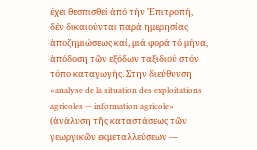έχει θεσπισθεί ἀπό τήν 'Επιτροπή, δέν δικαιούνται παρά ημερησίας ἀποζημιώσεως καί, μιά φορά τό μήνα, ἀπόδοση τῶν εξόδων ταξιδιού στόν τόπο καταγωγής. Στην διεύθυνση «analyse de la situation des exploitations agricoles — information agricole» (ἀνάλυση τῆς καταστάσεως τῶν γεωργικῶν εκμεταλλεύσεων —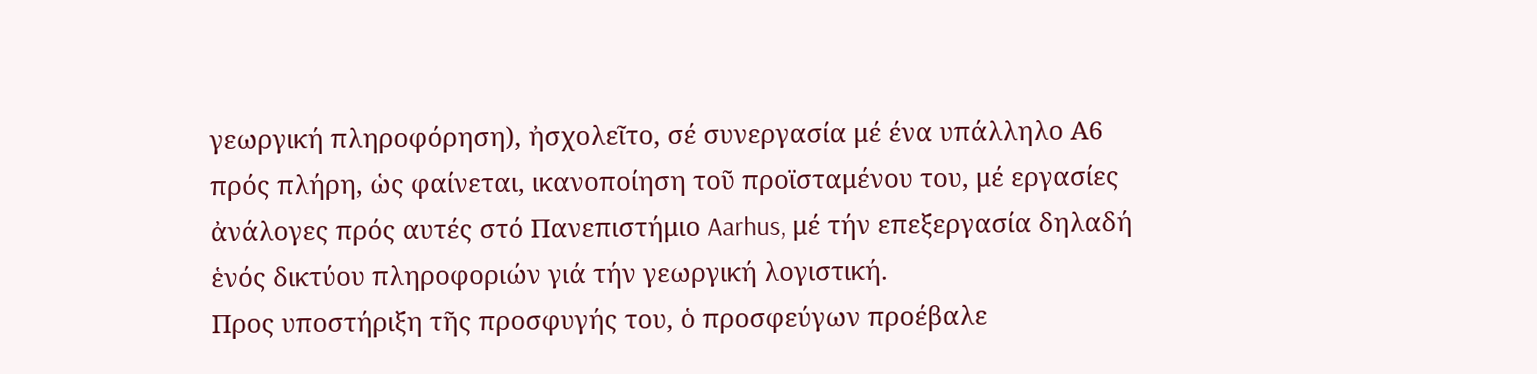γεωργική πληροφόρηση), ἠσχολεῖτο, σέ συνεργασία μέ ένα υπάλληλο Α6 πρός πλήρη, ὡς φαίνεται, ικανοποίηση τοῦ προϊσταμένου του, μέ εργασίες ἀνάλογες πρός αυτές στό Πανεπιστήμιο Aarhus, μέ τήν επεξεργασία δηλαδή ἑνός δικτύου πληροφοριών γιά τήν γεωργική λογιστική.
Προς υποστήριξη τῆς προσφυγής του, ὁ προσφεύγων προέβαλε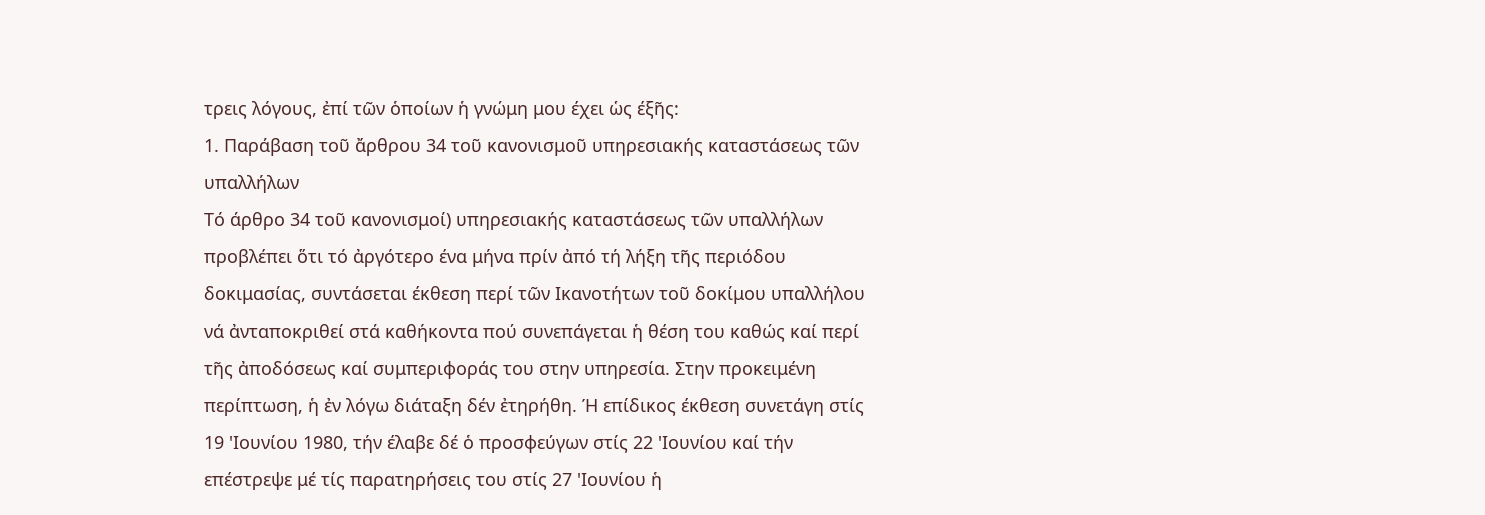τρεις λόγους, ἐπί τῶν ὁποίων ἡ γνώμη μου έχει ὡς έξῆς:
1. Παράβαση τοῦ ἄρθρου 34 τοῦ κανονισμοῦ υπηρεσιακής καταστάσεως τῶν υπαλλήλων
Τό άρθρο 34 τοῦ κανονισμοί) υπηρεσιακής καταστάσεως τῶν υπαλλήλων προβλέπει ὅτι τό ἀργότερο ένα μήνα πρίν ἀπό τή λήξη τῆς περιόδου δοκιμασίας, συντάσεται έκθεση περί τῶν Ικανοτήτων τοῦ δοκίμου υπαλλήλου νά ἀνταποκριθεί στά καθήκοντα πού συνεπάγεται ἡ θέση του καθώς καί περί τῆς ἀποδόσεως καί συμπεριφοράς του στην υπηρεσία. Στην προκειμένη περίπτωση, ἡ ἐν λόγω διάταξη δέν ἐτηρήθη. Ή επίδικος έκθεση συνετάγη στίς 19 'Ιουνίου 1980, τήν έλαβε δέ ὁ προσφεύγων στίς 22 'Ιουνίου καί τήν επέστρεψε μέ τίς παρατηρήσεις του στίς 27 'Ιουνίου ἡ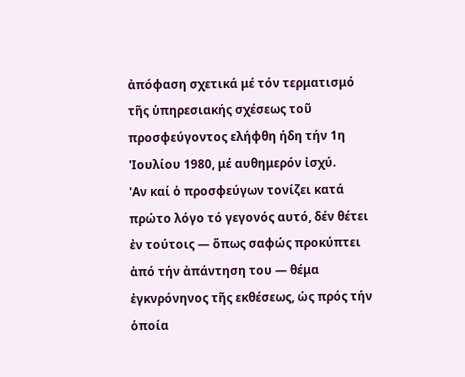ἀπόφαση σχετικά μέ τόν τερματισμό τῆς ὑπηρεσιακής σχέσεως τοῦ προσφεύγοντος ελήφθη ήδη τήν 1η 'Ιουλίου 1980, μέ αυθημερόν ἰσχύ.
'Αν καί ὁ προσφεύγων τονίζει κατά πρώτο λόγο τό γεγονός αυτό, δέν θέτει ἐν τούτοις — ὅπως σαφώς προκύπτει ἀπό τήν ἀπάντηση του — θέμα ἐγκνρόνηνος τῆς εκθέσεως, ὡς πρός τήν ὁποία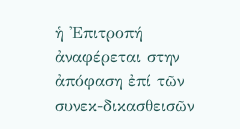ἡ 'Επιτροπή ἀναφέρεται στην ἀπόφαση ἐπί τῶν συνεκ-δικασθεισῶν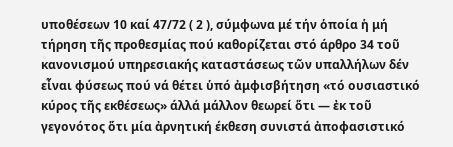υποθέσεων 10 καί 47/72 ( 2 ), σύμφωνα μέ τήν ὁποία ἡ μή τήρηση τῆς προθεσμίας πού καθορίζεται στό άρθρο 34 τοῦ κανονισμού υπηρεσιακής καταστάσεως τῶν υπαλλήλων δέν εἶναι φύσεως πού νά θέτει ὑπό ἀμφισβήτηση «τό ουσιαστικό κύρος τῆς εκθέσεως» άλλά μάλλον θεωρεί ὅτι — ἐκ τοῦ γεγονότος ὅτι μία ἀρνητική έκθεση συνιστά ἀποφασιστικό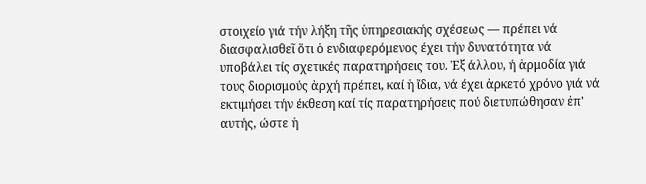στοιχείο γιά τήν λήξη τῆς ὑπηρεσιακής σχέσεως — πρέπει νά διασφαλισθεῖ ὅτι ὁ ενδιαφερόμενος έχει τήν δυνατότητα νά υποβάλει τίς σχετικές παρατηρήσεις του. Ἐξ άλλου, ή ἁρμοδία γιά τους διορισμούς ἀρχή πρέπει, καί ἡ ἴδια, νά έχει ἀρκετό χρόνο γιά νά εκτιμήσει τήν έκθεση καί τίς παρατηρήσεις πού διετυπώθησαν ἐπ' αυτής, ώστε ἡ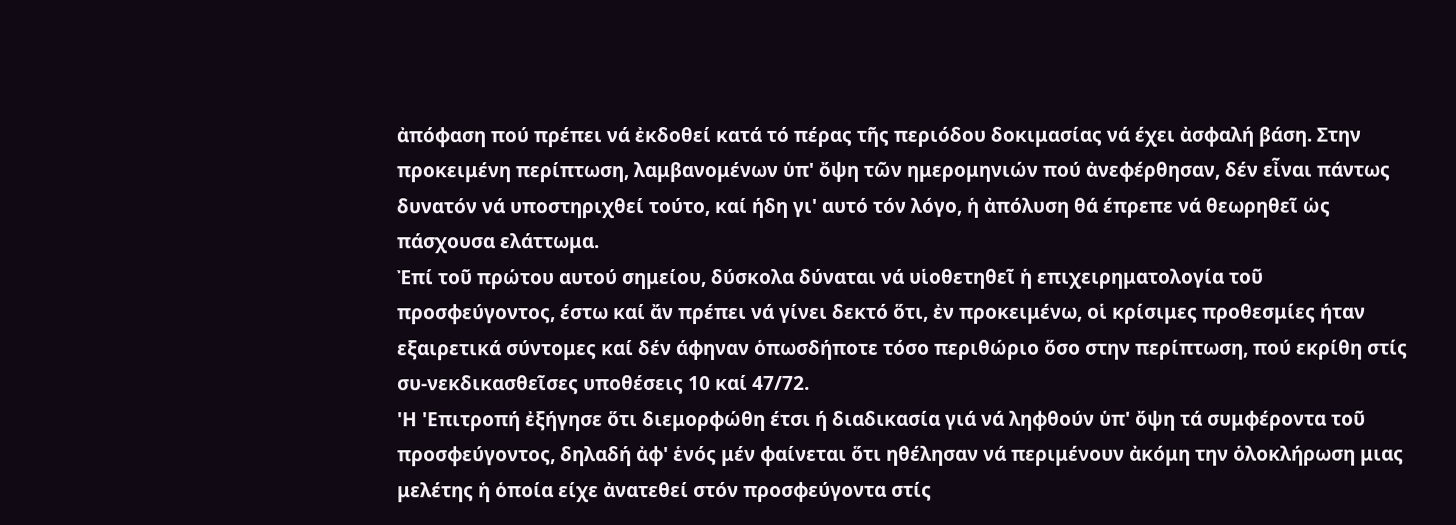ἀπόφαση πού πρέπει νά ἐκδοθεί κατά τό πέρας τῆς περιόδου δοκιμασίας νά έχει ἀσφαλή βάση. Στην προκειμένη περίπτωση, λαμβανομένων ὑπ' ὄψη τῶν ημερομηνιών πού ἀνεφέρθησαν, δέν εἶναι πάντως δυνατόν νά υποστηριχθεί τούτο, καί ήδη γι' αυτό τόν λόγο, ἡ ἀπόλυση θά έπρεπε νά θεωρηθεῖ ὡς πάσχουσα ελάττωμα.
Ἐπί τοῦ πρώτου αυτού σημείου, δύσκολα δύναται νά υἱοθετηθεῖ ἡ επιχειρηματολογία τοῦ προσφεύγοντος, έστω καί ἄν πρέπει νά γίνει δεκτό ὅτι, ἐν προκειμένω, οἱ κρίσιμες προθεσμίες ήταν εξαιρετικά σύντομες καί δέν άφηναν ὁπωσδήποτε τόσο περιθώριο ὅσο στην περίπτωση, πού εκρίθη στίς συ-νεκδικασθεῖσες υποθέσεις 10 καί 47/72.
'Η 'Επιτροπή ἐξήγησε ὅτι διεμορφώθη έτσι ή διαδικασία γιά νά ληφθούν ὑπ' ὄψη τά συμφέροντα τοῦ προσφεύγοντος, δηλαδή ἀφ' ἑνός μέν φαίνεται ὅτι ηθέλησαν νά περιμένουν ἀκόμη την ὁλοκλήρωση μιας μελέτης ἡ ὁποία είχε ἀνατεθεί στόν προσφεύγοντα στίς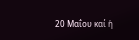20 Μαΐου καί ἡ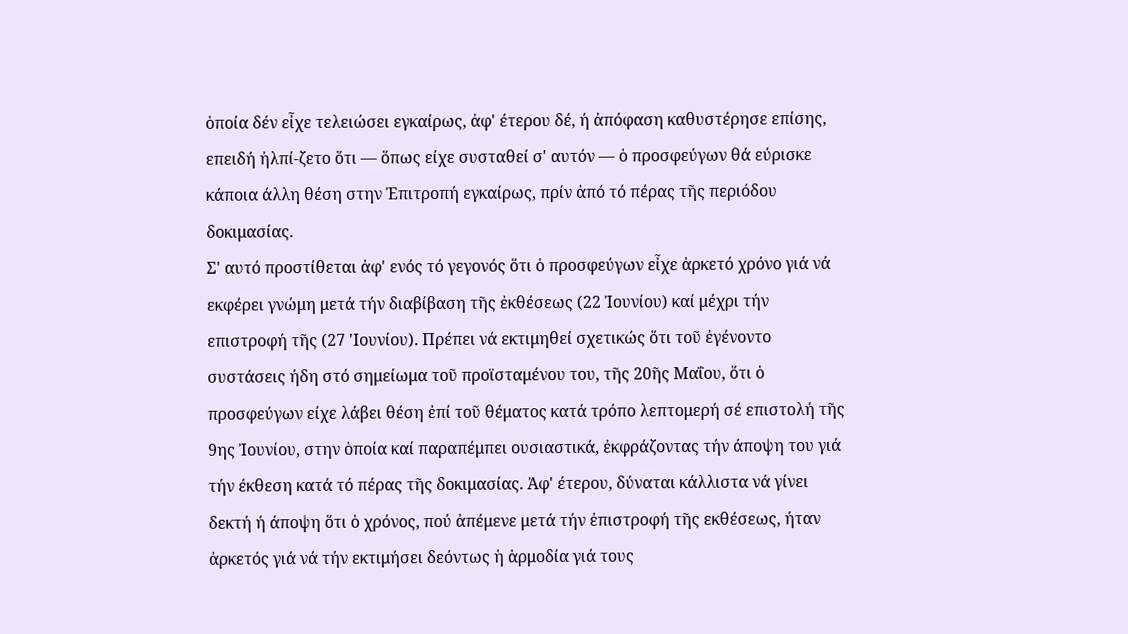ὁποία δέν εἶχε τελειώσει εγκαίρως, ἀφ' έτερου δέ, ή ἀπόφαση καθυστέρησε επίσης, επειδή ἠλπί-ζετο ὅτι — ὅπως είχε συσταθεί σ' αυτόν — ὁ προσφεύγων θά εύρισκε κάποια άλλη θέση στην Ἐπιτροπή εγκαίρως, πρίν ἀπό τό πέρας τῆς περιόδου δοκιμασίας.
Σ' αυτό προστίθεται ἀφ' ενός τό γεγονός ὅτι ὁ προσφεύγων εἶχε ἀρκετό χρόνο γιά νά εκφέρει γνώμη μετά τήν διαβίβαση τῆς ἐκθέσεως (22 Ἰουνίου) καί μέχρι τήν επιστροφή τῆς (27 'Ιουνίου). Πρέπει νά εκτιμηθεί σχετικώς ὅτι τοῦ ἐγένοντο συστάσεις ήδη στό σημείωμα τοῦ προϊσταμένου του, τῆς 20ῆς Μαΐου, ὅτι ὁ προσφεύγων είχε λάβει θέση ἐπί τοῦ θέματος κατά τρόπο λεπτομερή σέ επιστολή τῆς 9ης Ἰουνίου, στην ὁποία καί παραπέμπει ουσιαστικά, ἐκφράζοντας τήν άποψη του γιά τήν έκθεση κατά τό πέρας τῆς δοκιμασίας. Ἀφ' έτερου, δύναται κάλλιστα νά γίνει δεκτή ή άποψη ὅτι ὁ χρόνος, πού ἀπέμενε μετά τήν ἐπιστροφή τῆς εκθέσεως, ήταν ἀρκετός γιά νά τήν εκτιμήσει δεόντως ἡ ἁρμοδία γιά τους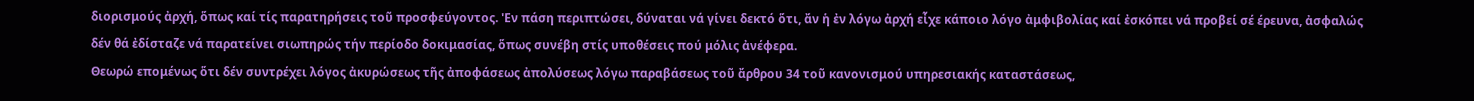διορισμούς ἀρχή, ὅπως καί τίς παρατηρήσεις τοῦ προσφεύγοντος. 'Εν πάση περιπτώσει, δύναται νά γίνει δεκτό ὅτι, ἄν ἡ ἐν λόγω ἀρχή εἶχε κάποιο λόγο ἀμφιβολίας καί ἐσκόπει νά προβεί σέ έρευνα, ἀσφαλώς δέν θά ἐδίσταζε νά παρατείνει σιωπηρώς τήν περίοδο δοκιμασίας, ὅπως συνέβη στίς υποθέσεις πού μόλις ἀνέφερα.
Θεωρώ επομένως ὅτι δέν συντρέχει λόγος ἀκυρώσεως τῆς ἀποφάσεως ἀπολύσεως λόγω παραβάσεως τοῦ ἄρθρου 34 τοῦ κανονισμού υπηρεσιακής καταστάσεως,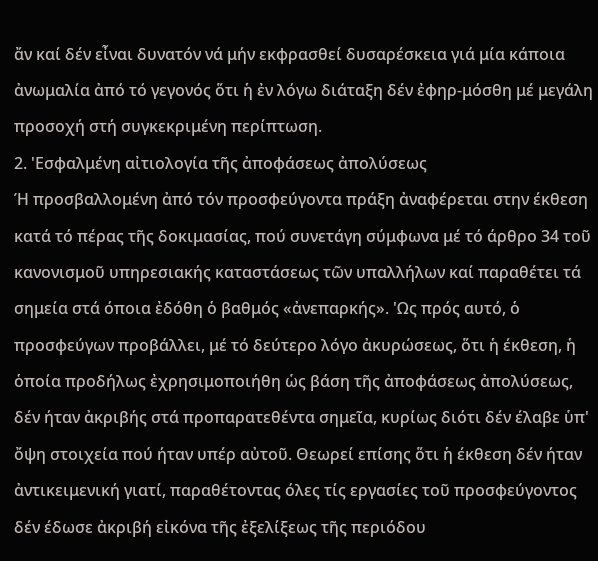ἄν καί δέν εἶναι δυνατόν νά μήν εκφρασθεί δυσαρέσκεια γιά μία κάποια ἀνωμαλία ἀπό τό γεγονός ὅτι ἡ ἐν λόγω διάταξη δέν ἐφηρ-μόσθη μέ μεγάλη προσοχή στή συγκεκριμένη περίπτωση.
2. 'Εσφαλμένη αἰτιολογία τῆς ἀποφάσεως ἀπολύσεως
Ή προσβαλλομένη ἀπό τόν προσφεύγοντα πράξη ἀναφέρεται στην έκθεση κατά τό πέρας τῆς δοκιμασίας, πού συνετάγη σύμφωνα μέ τό άρθρο 34 τοῦ κανονισμοῦ υπηρεσιακής καταστάσεως τῶν υπαλλήλων καί παραθέτει τά σημεία στά όποια ἐδόθη ὁ βαθμός «ἀνεπαρκής». 'Ως πρός αυτό, ὁ προσφεύγων προβάλλει, μέ τό δεύτερο λόγο ἀκυρώσεως, ὅτι ἡ έκθεση, ἡ ὁποία προδήλως ἐχρησιμοποιήθη ὡς βάση τῆς ἀποφάσεως ἀπολύσεως, δέν ήταν ἀκριβής στά προπαρατεθέντα σημεῖα, κυρίως διότι δέν έλαβε ὑπ' ὄψη στοιχεία πού ήταν υπέρ αὐτοῦ. Θεωρεί επίσης ὅτι ἡ έκθεση δέν ήταν ἀντικειμενική γιατί, παραθέτοντας όλες τίς εργασίες τοῦ προσφεύγοντος δέν έδωσε ἀκριβή εἰκόνα τῆς ἐξελίξεως τῆς περιόδου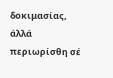δοκιμασίας, άλλά περιωρίσθη σέ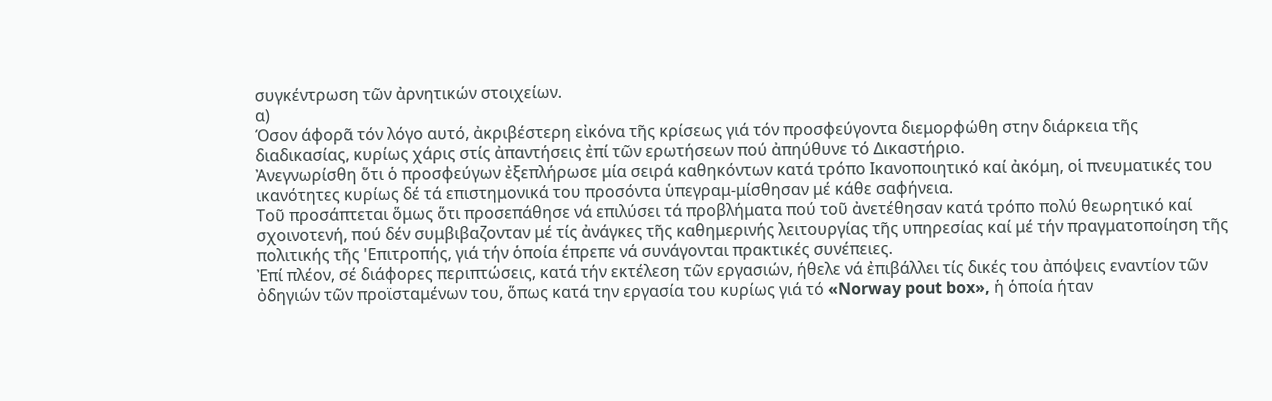συγκέντρωση τῶν ἀρνητικών στοιχείων.
α)
Όσον άφορᾶ τόν λόγο αυτό, ἀκριβέστερη εἰκόνα τῆς κρίσεως γιά τόν προσφεύγοντα διεμορφώθη στην διάρκεια τῆς διαδικασίας, κυρίως χάρις στίς ἀπαντήσεις ἐπί τῶν ερωτήσεων πού ἀπηύθυνε τό Δικαστήριο.
Ἀνεγνωρίσθη ὅτι ὁ προσφεύγων ἐξεπλήρωσε μία σειρά καθηκόντων κατά τρόπο Ικανοποιητικό καί ἀκόμη, οἱ πνευματικές του ικανότητες κυρίως δέ τά επιστημονικά του προσόντα ὑπεγραμ-μίσθησαν μέ κάθε σαφήνεια.
Τοῦ προσάπτεται ὅμως ὅτι προσεπάθησε νά επιλύσει τά προβλήματα πού τοῦ ἀνετέθησαν κατά τρόπο πολύ θεωρητικό καί σχοινοτενή, πού δέν συμβιβαζονταν μέ τίς ἀνάγκες τῆς καθημερινής λειτουργίας τῆς υπηρεσίας καί μέ τήν πραγματοποίηση τῆς πολιτικής τῆς 'Επιτροπής, γιά τήν ὁποία έπρεπε νά συνάγονται πρακτικές συνέπειες.
Ἐπί πλέον, σέ διάφορες περιπτώσεις, κατά τήν εκτέλεση τῶν εργασιών, ήθελε νά ἐπιβάλλει τίς δικές του ἀπόψεις εναντίον τῶν ὀδηγιών τῶν προϊσταμένων του, ὅπως κατά την εργασία του κυρίως γιά τό «Norway pout box», ἡ ὁποία ήταν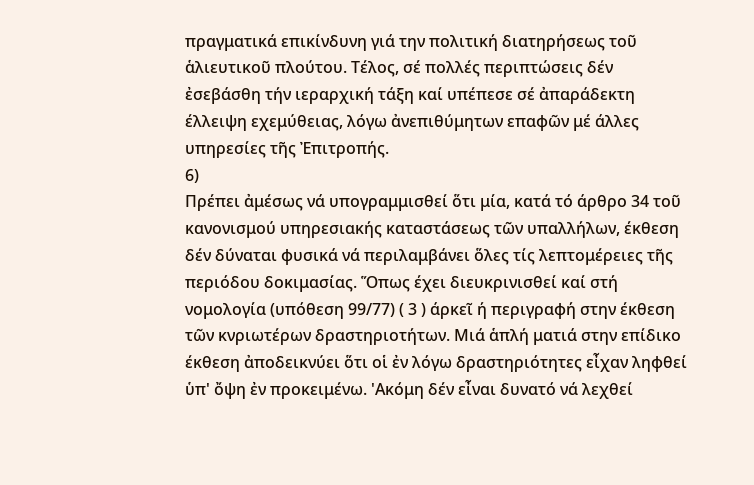πραγματικά επικίνδυνη γιά την πολιτική διατηρήσεως τοῦ ἁλιευτικοῦ πλούτου. Τέλος, σέ πολλές περιπτώσεις δέν ἐσεβάσθη τήν ιεραρχική τάξη καί υπέπεσε σέ ἀπαράδεκτη έλλειψη εχεμύθειας, λόγω ἀνεπιθύμητων επαφῶν μέ άλλες υπηρεσίες τῆς Ἐπιτροπής.
6)
Πρέπει ἀμέσως νά υπογραμμισθεί ὅτι μία, κατά τό άρθρο 34 τοῦ κανονισμού υπηρεσιακής καταστάσεως τῶν υπαλλήλων, έκθεση δέν δύναται φυσικά νά περιλαμβάνει ὅλες τίς λεπτομέρειες τῆς περιόδου δοκιμασίας. Ὅπως έχει διευκρινισθεί καί στή νομολογία (υπόθεση 99/77) ( 3 ) άρκεῖ ή περιγραφή στην έκθεση τῶν κνριωτέρων δραστηριοτήτων. Μιά ἁπλή ματιά στην επίδικο έκθεση ἀποδεικνύει ὅτι οἱ ἐν λόγω δραστηριότητες εἶχαν ληφθεί ὑπ' ὄψη ἐν προκειμένω. 'Ακόμη δέν εἶναι δυνατό νά λεχθεί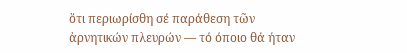ὅτι περιωρίσθη σέ παράθεση τῶν ἀρνητικών πλευρών — τό όποιο θά ήταν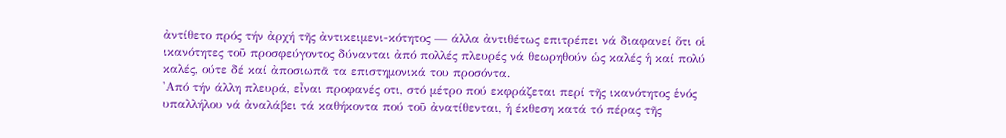ἀντίθετο πρός τήν ἀρχή τῆς ἀντικειμενι-κότητος — άλλα ἀντιθέτως επιτρέπει νά διαφανεί ὅτι οἱ ικανότητες τοῦ προσφεύγοντος δύνανται ἀπό πολλές πλευρές νά θεωρηθούν ὡς καλές ἡ καί πολύ καλές, ούτε δέ καί ἀποσιωπᾶ τα επιστημονικά του προσόντα.
'Από τήν άλλη πλευρά, εἶναι προφανές οτι, στό μέτρο πού εκφράζεται περί τῆς ικανότητος ἑνός υπαλλήλου νά ἀναλάβει τά καθήκοντα πού τοῦ ἀνατίθενται, ἡ έκθεση κατά τό πέρας τῆς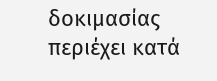δοκιμασίας περιέχει κατά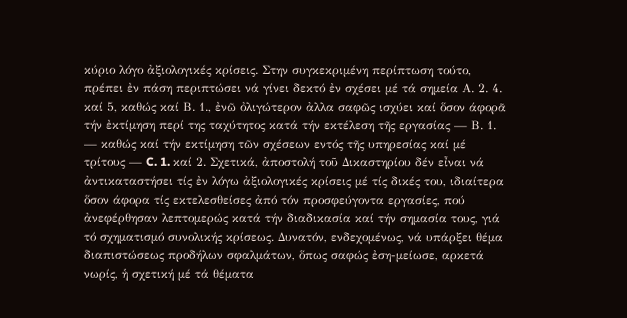κύριο λόγο ἀξιολογικές κρίσεις. Στην συγκεκριμένη περίπτωση τούτο, πρέπει ἐν πάση περιπτώσει νά γίνει δεκτό ἐν σχέσει μέ τά σημεία Α. 2. 4. καί 5, καθώς καί Β. 1., ἐνῶ ὀλιγώτερον ἀλλα σαφῶς ισχύει καί ὅσον άφορᾶ τήν ἐκτίμηση περί της ταχύτητος κατά τήν εκτέλεση τῆς εργασίας — Β. 1. — καθώς καί τήν εκτίμηση τῶν σχέσεων εντός τῆς υπηρεσίας καί μέ τρίτους — C. 1. καί 2. Σχετικά, ἀποστολή τοῦ Δικαστηρίου δέν εἶναι νά ἀντικαταστήσει τίς ἐν λόγω ἀξιολογικές κρίσεις μέ τίς δικές του, ιδιαίτερα ὅσον άφορα τίς εκτελεσθείσες ἀπό τόν προσφεύγοντα εργασίες, πού ἀνεφέρθησαν λεπτομερώς κατά τήν διαδικασία καί τήν σημασία τους, γιά τό σχηματισμό συνολικής κρίσεως. Δυνατόν, ενδεχομένως, νά υπάρξει θέμα διαπιστώσεως προδήλων σφαλμάτων, ὅπως σαφώς ἐση-μείωσε, αρκετά νωρίς, ἡ σχετική μέ τά θέματα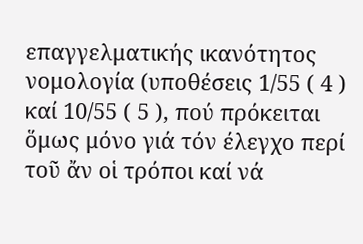επαγγελματικής ικανότητος νομολογία (υποθέσεις 1/55 ( 4 ) καί 10/55 ( 5 ), πού πρόκειται ὅμως μόνο γιά τόν έλεγχο περί τοῦ ἄν οἱ τρόποι καί νά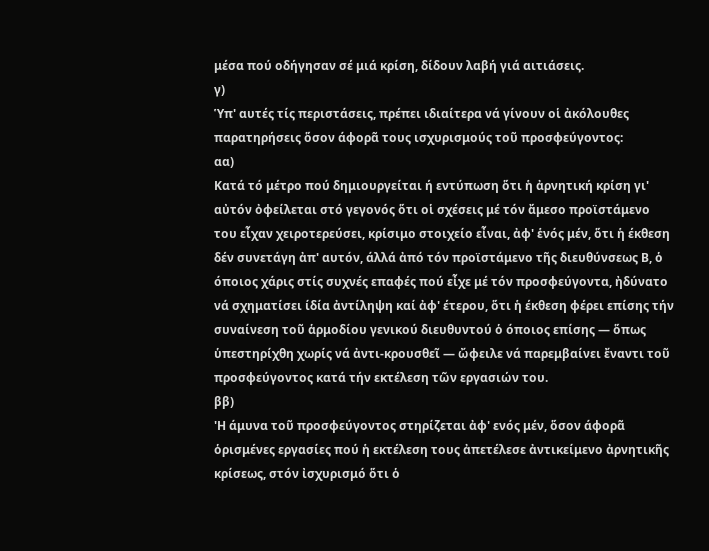μέσα πού οδήγησαν σέ μιά κρίση, δίδουν λαβή γιά αιτιάσεις.
γ)
Ὑπ' αυτές τίς περιστάσεις, πρέπει ιδιαίτερα νά γίνουν οἱ ἀκόλουθες παρατηρήσεις ὅσον άφορᾶ τους ισχυρισμούς τοῦ προσφεύγοντος:
αα)
Κατά τό μέτρο πού δημιουργείται ή εντύπωση ὅτι ἡ ἀρνητική κρίση γι' αὐτόν ὀφείλεται στό γεγονός ὅτι οἱ σχέσεις μέ τόν ἄμεσο προϊστάμενο του εἶχαν χειροτερεύσει, κρίσιμο στοιχείο εἶναι, ἀφ' ἑνός μέν, ὅτι ἡ έκθεση δέν συνετάγη ἀπ' αυτόν, άλλά ἀπό τόν προϊστάμενο τῆς διευθύνσεως Β, ὁ όποιος χάρις στίς συχνές επαφές πού εἶχε μέ τόν προσφεύγοντα, ἠδύνατο νά σχηματίσει ίδία ἀντίληψη καί ἀφ' έτερου, ὅτι ἡ έκθεση φέρει επίσης τήν συναίνεση τοῦ ἁρμοδίου γενικού διευθυντού ὁ όποιος επίσης — ὅπως ὑπεστηρίχθη χωρίς νά ἀντι-κρουσθεῖ — ὤφειλε νά παρεμβαίνει ἔναντι τοῦ προσφεύγοντος κατά τήν εκτέλεση τῶν εργασιών του.
ββ)
'Η άμυνα τοῦ προσφεύγοντος στηρίζεται ἀφ' ενός μέν, ὅσον άφορᾶ ὁρισμένες εργασίες πού ἡ εκτέλεση τους ἀπετέλεσε ἀντικείμενο ἀρνητικῆς κρίσεως, στόν ἰσχυρισμό ὅτι ὁ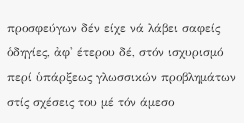προσφεύγων δέν είχε νά λάβει σαφείς ὁδηγίες, ἀφ' έτερου δέ, στόν ισχυρισμό περί ὑπάρξεως γλωσσικών προβλημάτων στίς σχέσεις του μέ τόν άμεσο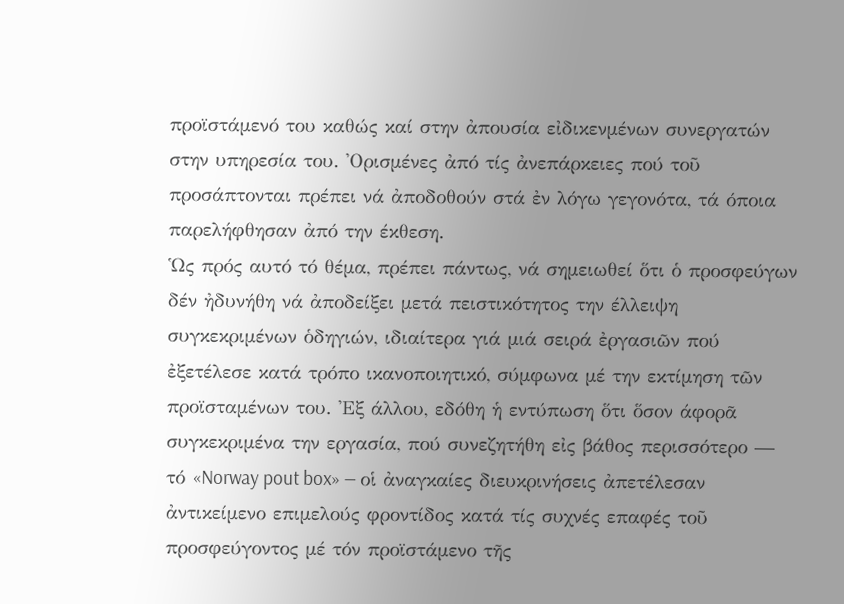προϊστάμενό του καθώς καί στην ἀπουσία εἰδικενμένων συνεργατών στην υπηρεσία του. 'Ορισμένες ἀπό τίς ἀνεπάρκειες πού τοῦ προσάπτονται πρέπει νά ἀποδοθούν στά ἐν λόγω γεγονότα, τά όποια παρελήφθησαν ἀπό την έκθεση.
Ὡς πρός αυτό τό θέμα, πρέπει πάντως, νά σημειωθεί ὅτι ὁ προσφεύγων δέν ἠδυνήθη νά ἀποδείξει μετά πειστικότητος την έλλειψη συγκεκριμένων ὁδηγιών, ιδιαίτερα γιά μιά σειρά ἐργασιῶν πού ἐξετέλεσε κατά τρόπο ικανοποιητικό, σύμφωνα μέ την εκτίμηση τῶν προϊσταμένων του. 'Εξ άλλου, εδόθη ἡ εντύπωση ὅτι ὅσον άφορᾶ συγκεκριμένα την εργασία, πού συνεζητήθη εἰς βάθος περισσότερο — τό «Norway pout box» — οἱ ἀναγκαίες διευκρινήσεις ἀπετέλεσαν ἀντικείμενο επιμελούς φροντίδος κατά τίς συχνές επαφές τοῦ προσφεύγοντος μέ τόν προϊστάμενο τῆς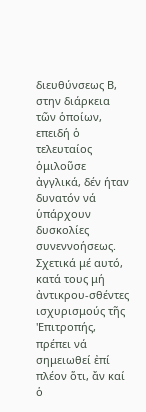διευθύνσεως Β, στην διάρκεια τῶν ὁποίων, επειδή ὁ τελευταίος ὁμιλοῦσε ἀγγλικά, δέν ήταν δυνατόν νά ὑπάρχουν δυσκολίες συνεννοήσεως.
Σχετικά μέ αυτό, κατά τους μή ἀντικρου-σθέντες ισχυρισμούς τῆς 'Επιτροπής, πρέπει νά σημειωθεί ἐπί πλέον ὅτι, ἄν καί ὁ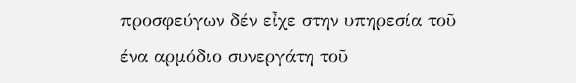προσφεύγων δέν εἶχε στην υπηρεσία τοῦ ένα αρμόδιο συνεργάτη τοῦ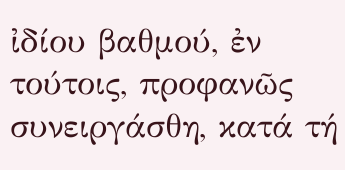ἰδίου βαθμού, ἐν τούτοις, προφανῶς συνειργάσθη, κατά τή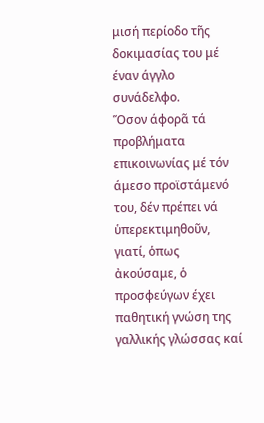μισή περίοδο τῆς δοκιμασίας του μέ έναν άγγλο συνάδελφο.
Ὅσον άφορᾶ τά προβλήματα επικοινωνίας μέ τόν άμεσο προϊστάμενό του, δέν πρέπει νά ὑπερεκτιμηθοῦν, γιατί, ὁπως ἀκούσαμε, ὁ προσφεύγων έχει παθητική γνώση της γαλλικής γλώσσας καί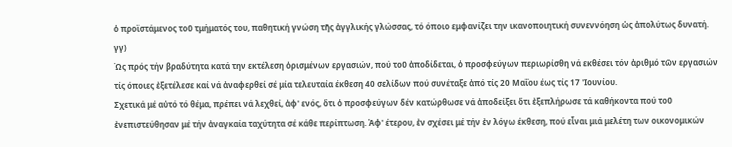ὁ προϊστάμενος τοῦ τμήματός του, παθητική γνώση τῆς ἀγγλικής γλώσσας, τό όποιο εμφανίζει την ικανοποιητική συνεννόηση ὡς ἀπολύτως δυνατή.
γγ)
Ώς πρός τήν βραδύτητα κατά την εκτέλεση ὁρισμένων εργασιών, πού τοῦ ἀποδίδεται, ὁ προσφεύγων περιωρίσθη νά εκθέσει τόν ἀριθμό τῶν εργασιών τίς όποιες ἐξετέλεσε καί νά ἀναφερθεί σέ μία τελευταία έκθεση 40 σελίδων πού συνέταξε ἀπό τίς 20 Μαΐου έως τίς 17 'Ιουνίου.
Σχετικά μέ αὐτό τό θέμα, πρέπει νά λεχθεί, ἀφ' ενός, ὅτι ὁ προσφεύγων δέν κατώρθωσε νά ἀποδείξει ὅτι ἐξεπλήρωσε τά καθήκοντα πού τοῦ ἐνεπιστεύθησαν μέ τήν ἀναγκαία ταχύτητα σέ κάθε περίπτωση. Ἀφ' έτερου, ἐν σχέσει μέ τήν ἐν λόγω έκθεση, πού εἶναι μιά μελέτη των οικονομικών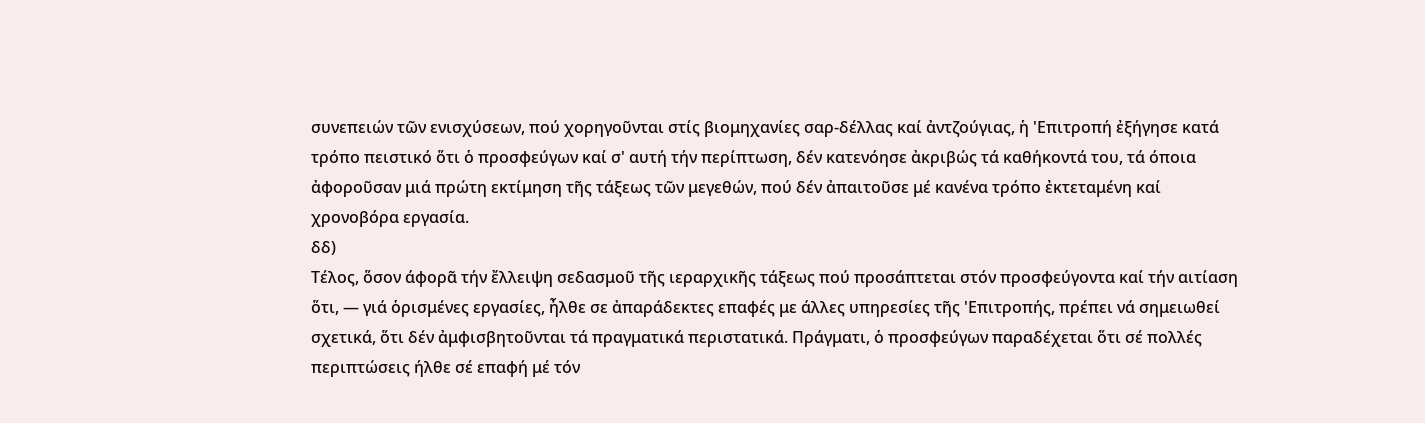συνεπειών τῶν ενισχύσεων, πού χορηγοῦνται στίς βιομηχανίες σαρ-δέλλας καί ἀντζούγιας, ἡ 'Επιτροπή ἐξήγησε κατά τρόπο πειστικό ὅτι ὁ προσφεύγων καί σ' αυτή τήν περίπτωση, δέν κατενόησε ἀκριβώς τά καθήκοντά του, τά όποια ἀφοροῦσαν μιά πρώτη εκτίμηση τῆς τάξεως τῶν μεγεθών, πού δέν ἀπαιτοῦσε μέ κανένα τρόπο ἐκτεταμένη καί χρονοβόρα εργασία.
δδ)
Τέλος, ὅσον άφορᾶ τήν ἔλλειψη σεδασμοῦ τῆς ιεραρχικῆς τάξεως πού προσάπτεται στόν προσφεύγοντα καί τήν αιτίαση ὅτι, — γιά ὁρισμένες εργασίες, ἦλθε σε ἀπαράδεκτες επαφές με άλλες υπηρεσίες τῆς 'Επιτροπής, πρέπει νά σημειωθεί σχετικά, ὅτι δέν ἀμφισβητοῦνται τά πραγματικά περιστατικά. Πράγματι, ὁ προσφεύγων παραδέχεται ὅτι σέ πολλές περιπτώσεις ήλθε σέ επαφή μέ τόν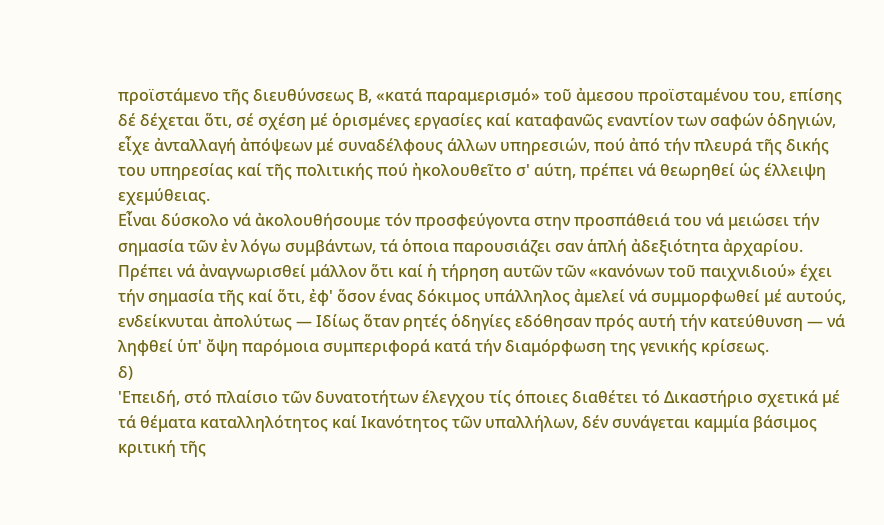προϊστάμενο τῆς διευθύνσεως Β, «κατά παραμερισμό» τοῦ ἀμεσου προϊσταμένου του, επίσης δέ δέχεται ὅτι, σέ σχέση μέ ὁρισμένες εργασίες καί καταφανῶς εναντίον των σαφών ὁδηγιών, εἶχε ἀνταλλαγή ἀπόψεων μέ συναδέλφους άλλων υπηρεσιών, πού ἀπό τήν πλευρά τῆς δικής του υπηρεσίας καί τῆς πολιτικής πού ἠκολουθεῖτο σ' αύτη, πρέπει νά θεωρηθεί ὡς έλλειψη εχεμύθειας.
Εἶναι δύσκολο νά ἀκολουθήσουμε τόν προσφεύγοντα στην προσπάθειά του νά μειώσει τήν σημασία τῶν ἐν λόγω συμβάντων, τά ὁποια παρουσιάζει σαν ἁπλή ἀδεξιότητα ἀρχαρίου. Πρέπει νά ἀναγνωρισθεί μάλλον ὅτι καί ἡ τήρηση αυτῶν τῶν «κανόνων τοῦ παιχνιδιού» έχει τήν σημασία τῆς καί ὅτι, ἐφ' ὅσον ένας δόκιμος υπάλληλος ἀμελεί νά συμμορφωθεί μέ αυτούς, ενδείκνυται ἀπολύτως — Ιδίως ὅταν ρητές ὁδηγίες εδόθησαν πρός αυτή τήν κατεύθυνση — νά ληφθεί ὑπ' ὄψη παρόμοια συμπεριφορά κατά τήν διαμόρφωση της γενικής κρίσεως.
δ)
'Επειδή, στό πλαίσιο τῶν δυνατοτήτων έλεγχου τίς όποιες διαθέτει τό Δικαστήριο σχετικά μέ τά θέματα καταλληλότητος καί Ικανότητος τῶν υπαλλήλων, δέν συνάγεται καμμία βάσιμος κριτική τῆς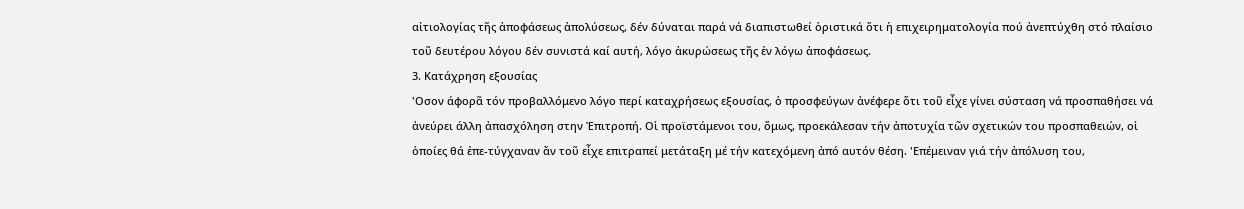αἰτιολογίας τῆς ἀποφάσεως ἀπολύσεως, δέν δύναται παρά νά διαπιστωθεί ὁριστικά ὅτι ἡ επιχειρηματολογία πού ἀνεπτύχθη στό πλαίσιο τοῦ δευτέρου λόγου δέν συνιστά καί αυτή, λόγο ἀκυρώσεως τῆς ἐν λόγω ἀποφάσεως.
3. Κατάχρηση εξουσίας
'Οσον άφορᾶ τόν προβαλλόμενο λόγο περί καταχρήσεως εξουσίας, ὁ προσφεύγων ἀνέφερε ὅτι τοῦ εἶχε γίνει σύσταση νά προσπαθήσει νά ἀνεύρει άλλη ἀπασχόληση στην Ἐπιτροπή. Οἱ προϊστάμενοι του, ὅμως, προεκάλεσαν τήν ἀποτυχία τῶν σχετικών του προσπαθειών, οἱ ὁποίες θά ἐπε-τύγχαναν ἄν τοῦ εἶχε επιτραπεί μετάταξη μέ τήν κατεχόμενη ἀπό αυτόν θέση. 'Επέμειναν γιά τήν ἀπόλυση του,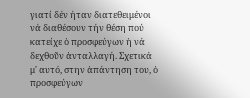γιατί δέν ήταν διατεθειμένοι νά διαθέσουν τήν θέση πού κατείχε ὁ προσφεύγων ἡ νά δεχθοῦν ἀνταλλαγή. Σχετικά μ' αυτό, στην ἀπάντηση του, ὁ προσφεύγων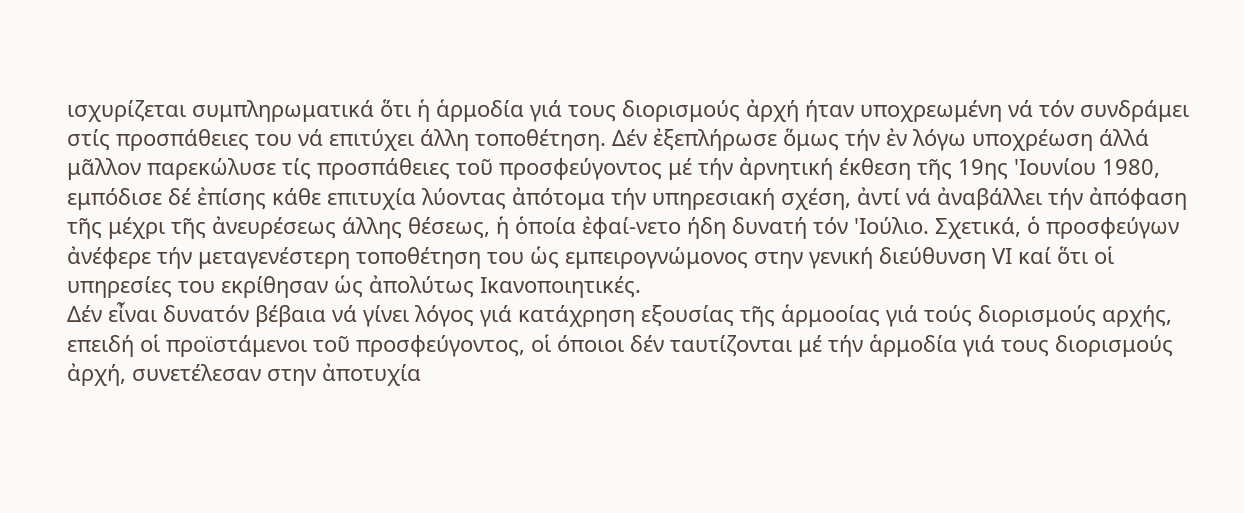ισχυρίζεται συμπληρωματικά ὅτι ἡ ἁρμοδία γιά τους διορισμούς ἀρχή ήταν υποχρεωμένη νά τόν συνδράμει στίς προσπάθειες του νά επιτύχει άλλη τοποθέτηση. Δέν ἐξεπλήρωσε ὅμως τήν ἐν λόγω υποχρέωση άλλά μᾶλλον παρεκώλυσε τίς προσπάθειες τοῦ προσφεύγοντος μέ τήν ἀρνητική έκθεση τῆς 19ης 'Ιουνίου 1980, εμπόδισε δέ ἐπίσης κάθε επιτυχία λύοντας ἀπότομα τήν υπηρεσιακή σχέση, ἀντί νά ἀναβάλλει τήν ἀπόφαση τῆς μέχρι τῆς ἀνευρέσεως άλλης θέσεως, ἡ ὁποία ἐφαί-νετο ήδη δυνατή τόν 'Ιούλιο. Σχετικά, ὁ προσφεύγων ἀνέφερε τήν μεταγενέστερη τοποθέτηση του ὡς εμπειρογνώμονος στην γενική διεύθυνση VΙ καί ὅτι οἱ υπηρεσίες του εκρίθησαν ὡς ἀπολύτως Ικανοποιητικές.
Δέν εἶναι δυνατόν βέβαια νά γίνει λόγος γιά κατάχρηση εξουσίας τῆς ἁρμοοίας γιά τούς διορισμούς αρχής, επειδή οἱ προϊστάμενοι τοῦ προσφεύγοντος, οἱ όποιοι δέν ταυτίζονται μέ τήν ἁρμοδία γιά τους διορισμούς ἀρχή, συνετέλεσαν στην ἀποτυχία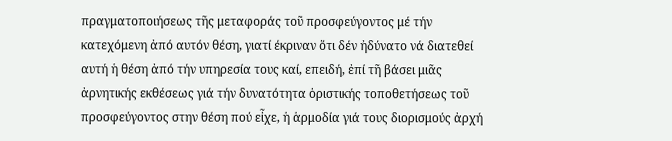πραγματοποιήσεως τῆς μεταφοράς τοῦ προσφεύγοντος μέ τήν κατεχόμενη ἀπό αυτόν θέση, γιατί έκριναν ὅτι δέν ἠδύνατο νά διατεθεί αυτή ἡ θέση ἀπό τήν υπηρεσία τους καί, επειδή, ἐπί τῆ βάσει μιᾶς ἀρνητικής εκθέσεως γιά τήν δυνατότητα ὁριστικής τοποθετήσεως τοῦ προσφεύγοντος στην θέση πού εἶχε, ἡ ἁρμοδία γιά τους διορισμούς ἀρχή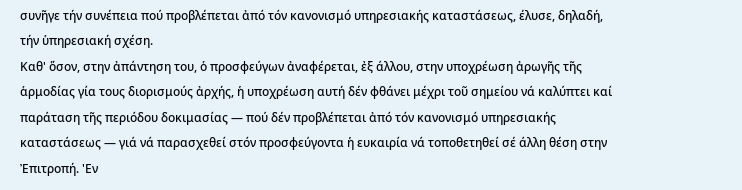συνῆγε τήν συνέπεια πού προβλέπεται ἀπό τόν κανονισμό υπηρεσιακής καταστάσεως, έλυσε, δηλαδή, τήν ὑπηρεσιακή σχέση.
Καθ' ὅσον, στην ἀπάντηση του, ὁ προσφεύγων ἀναφέρεται, ἐξ άλλου, στην υποχρέωση ἀρωγῆς τῆς ἁρμοδίας γία τους διορισμούς ἀρχής, ἡ υποχρέωση αυτή δέν φθάνει μέχρι τοῦ σημείου νά καλύπτει καί παράταση τῆς περιόδου δοκιμασίας — πού δέν προβλέπεται ἀπό τόν κανονισμό υπηρεσιακής καταστάσεως — γιά νά παρασχεθεί στόν προσφεύγοντα ἡ ευκαιρία νά τοποθετηθεί σέ άλλη θέση στην Ἐπιτροπή. 'Εν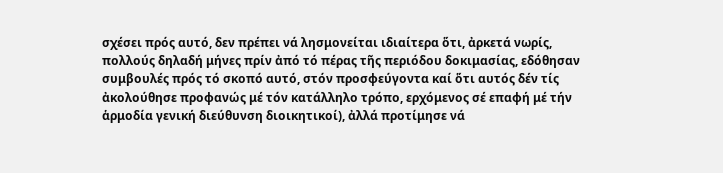σχέσει πρός αυτό, δεν πρέπει νά λησμονείται ιδιαίτερα ὅτι, ἀρκετά νωρίς, πολλούς δηλαδή μήνες πρίν ἀπό τό πέρας τῆς περιόδου δοκιμασίας, εδόθησαν συμβουλές πρός τό σκοπό αυτό, στόν προσφεύγοντα καί ὅτι αυτός δέν τίς ἀκολούθησε προφανώς μέ τόν κατάλληλο τρόπο, ερχόμενος σέ επαφή μέ τήν ἁρμοδία γενική διεύθυνση διοικητικοί), ἀλλά προτίμησε νά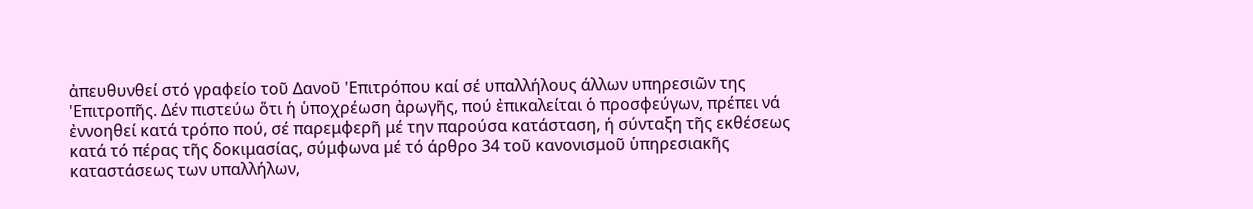ἀπευθυνθεί στό γραφείο τοῦ Δανοῦ 'Επιτρόπου καί σέ υπαλλήλους άλλων υπηρεσιῶν της 'Επιτροπῆς. Δέν πιστεύω ὅτι ἡ ὑποχρέωση ἀρωγῆς, πού ἐπικαλείται ὁ προσφεύγων, πρέπει νά ἐννοηθεί κατά τρόπο πού, σέ παρεμφερῆ μέ την παρούσα κατάσταση, ή σύνταξη τῆς εκθέσεως κατά τό πέρας τῆς δοκιμασίας, σύμφωνα μέ τό άρθρο 34 τοῦ κανονισμοῦ ὑπηρεσιακῆς καταστάσεως των υπαλλήλων,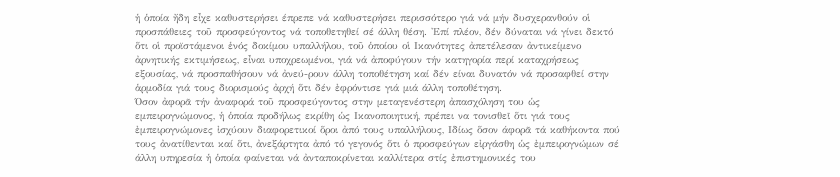ἡ ὁποία ἤδη εἶχε καθυστερήσει έπρεπε νά καθυστερήσει περισσότερο γιά νά μήν δυσχερανθούν οἱ προσπάθειες τοῦ προσφεύγοντος νά τοποθετηθεί σέ άλλη θέση. 'Επί πλέον, δέν δύναται νά γίνει δεκτό ὅτι οἱ προϊστάμενοι ἑνός δοκίμου υπαλλήλου, τοῦ ὁποίου οἱ Ικανότητες ἀπετέλεσαν ἀντικείμενο ἀρνητικής εκτιμήσεως, εἶναι υποχρεωμένοι, γιά νά ἀποφύγουν τήν κατηγορία περί καταχρήσεως εξουσίας, νά προσπαθήσουν νά ἀνεύ-ρουν άλλη τοποθέτηση καί δέν είναι δυνατόν νά προσαφθεί στην ἁρμοδία γιά τους διορισμούς ἀρχή ὅτι δέν ἐφρόντισε γιά μιά άλλη τοποθέτηση.
Όσον ἀφορᾶ τήν ἀναφορά τοῦ προσφεύγοντος στην μεταγενέστερη ἀπασχόληση του ὡς εμπειρογνώμονος, ἡ ὁποία προδήλως εκρίθη ὡς Ικανοποιητική, πρέπει να τονισθεῖ ὅτι γιά τους ἐμπειρογνώμονες ἰσχύουν διαφορετικοί ὅροι ἀπό τους υπαλλήλους, Ιδίως ὅσον άφορᾶ τά καθήκοντα πού τους ἀνατίθενται καί ὅτι, ἀνεξάρτητα ἀπό τό γεγονός ὅτι ὁ προσφεύγων εἰργάσθη ὡς ἐμπειρογνώμων σέ άλλη υπηρεσία ἡ ὁποία φαίνεται νά ἀνταποκρίνεται καλλίτερα στίς ἐπιστημονικές του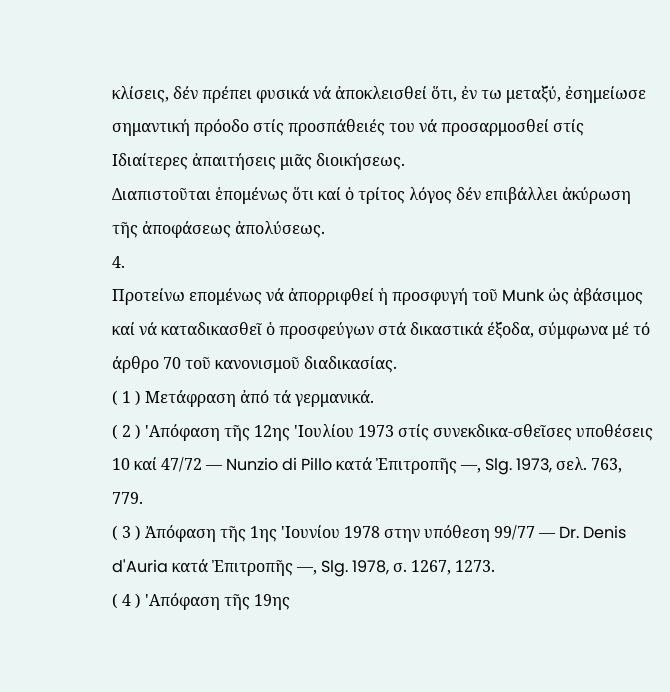κλίσεις, δέν πρέπει φυσικά νά ἀποκλεισθεί ὅτι, ἐν τω μεταξύ, ἐσημείωσε σημαντική πρόοδο στίς προσπάθειές του νά προσαρμοσθεί στίς Ιδιαίτερες ἀπαιτήσεις μιᾶς διοικήσεως.
Διαπιστοῦται ἑπομένως ὅτι καί ὁ τρίτος λόγος δέν επιβάλλει ἀκύρωση τῆς ἀποφάσεως ἀπολύσεως.
4.
Προτείνω επομένως νά ἀπορριφθεί ἡ προσφυγή τοῦ Munk ὡς ἀβάσιμος καί νά καταδικασθεῖ ὁ προσφεύγων στά δικαστικά έξοδα, σύμφωνα μέ τό άρθρο 70 τοῦ κανονισμοῦ διαδικασίας.
( 1 ) Μετάφραση ἀπό τά γερμανικά.
( 2 ) 'Απόφαση τῆς 12ης 'Ιουλίου 1973 στίς συνεκδικα-σθεῖσες υποθέσεις 10 καί 47/72 — Nunzio di Pillo κατά Ἐπιτροπῆς —, Slg. 1973, σελ. 763, 779.
( 3 ) Ἀπόφαση τῆς 1ης 'Ιουνίου 1978 στην υπόθεση 99/77 — Dr. Denis d'Auria κατά Ἐπιτροπῆς —, Slg. 1978, σ. 1267, 1273.
( 4 ) 'Απόφαση τῆς 19ης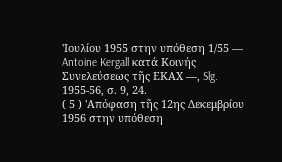'Ιουλίου 1955 στην υπόθεση 1/55 — Antoine Kergall κατά Κοινής Συνελεύσεως τῆς ΕΚΑΧ —, Slg. 1955-56, σ. 9, 24.
( 5 ) 'Απόφαση τῆς 12ης Δεκεμβρίου 1956 στην υπόθεση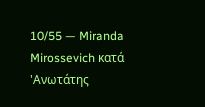10/55 — Miranda Mirossevich κατά 'Ανωτάτης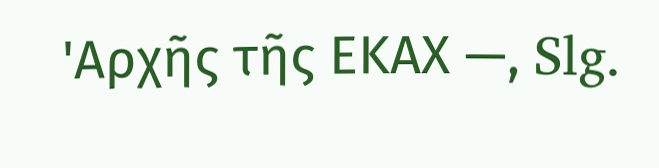'Αρχῆς τῆς ΕΚΑΧ —, Slg.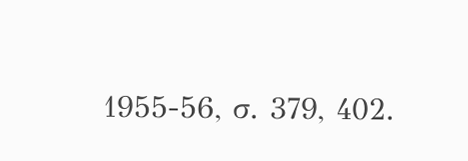1955-56, σ. 379, 402.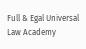Full & Egal Universal Law Academy